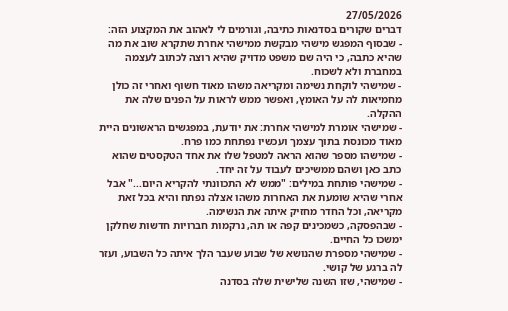27/05/2026
דברים שקורים בסדנאות כתיבה, וגורמים לי לאהוב את המקצוע הזה:
- שבסוף המפגש מישהי מבקשת ממישהי אחרת שתקרא שוב את מה שהיא כתבה, כי היה שם משפט מדויק שהיא רוצה לכתוב לעצמה במחברת ולא לשכוח.
- שמישהי לוקחת נשימה ומקריאה משהו מאוד חשוף ואחרי זה כולן מחמיאות לה על האומץ, ואפשר ממש לראות על הפנים שלה את ההקלה.
- שמישהי אומרת למישהי אחרת: את יודעת, במפגשים הראשונים היית מאוד מכונסת בתוך עצמך ועכשיו נפתחת כמו פרח.
- שמישהו מספר שהוא הראה למטפל שלו את אחד הטקסטים שהוא כתב כאן ושהם ממשיכים לעבוד על זה יחד.
- שמישהי פותחת במילים: "ממש לא התכוונתי להקריא היום..." אבל אחרי שהיא שומעת את האחרות משהו אצלה נפתח והיא בכל זאת מקריאה, וכל החדר מחזיק איתה את הנשימה.
- שבהפסקה, כשמכינים קפה או תה, נרקמות חברויות חדשות שחלקן ימשכו כל החיים.
- שמישהי מספרת שהנושא של שבוע שעבר הלך איתה כל השבוע, ועזר לה ברגע של קושי.
- שמישהי, שזו השנה שלישית שלה בסדנה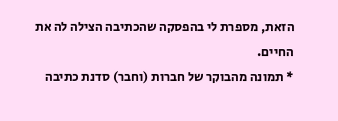הזאת, מספרת לי בהפסקה שהכתיבה הצילה לה את החיים.
* תמונה מהבוקר של חברות (וחבר) סדנת כתיבה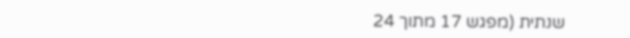שנתית (מפגש 17 מתוך 24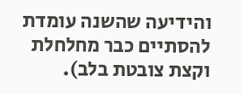והידיעה שהשנה עומדת להסתיים כבר מחלחלת וקצת צובטת בלב).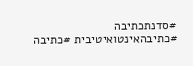#סדנתכתיבה #כתיבהאינטואיטיבית #כתיבה